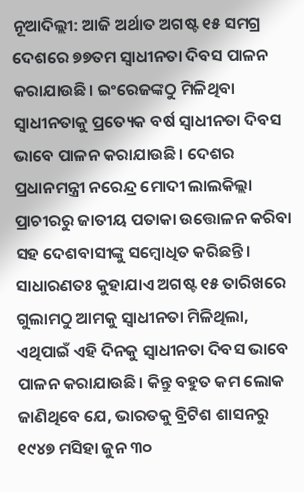ନୂଆଦିଲ୍ଲୀ: ଆଜି ଅର୍ଥାତ ଅଗଷ୍ଟ ୧୫ ସମଗ୍ର ଦେଶରେ ୭୭ତମ ସ୍ଵାଧୀନତା ଦିବସ ପାଳନ କରାଯାଉଛି। ଇଂରେଜଙ୍କଠୁ ମିଳିଥିବା ସ୍ଵାଧୀନତାକୁ ପ୍ରତ୍ୟେକ ବର୍ଷ ସ୍ଵାଧୀନତା ଦିବସ ଭାବେ ପାଳନ କରାଯାଉଛି। ଦେଶର ପ୍ରଧାନମନ୍ତ୍ରୀ ନରେନ୍ଦ୍ର ମୋଦୀ ଲାଲକିଲ୍ଲା ପ୍ରାଚୀରରୁ ଜାତୀୟ ପତାକା ଉତ୍ତୋଳନ କରିବା ସହ ଦେଶବାସୀଙ୍କୁ ସମ୍ବୋଧିତ କରିଛନ୍ତି। ସାଧାରଣତଃ କୁହାଯାଏ ଅଗଷ୍ଟ ୧୫ ତାରିଖରେ ଗୁଲାମଠୁ ଆମକୁ ସ୍ଵାଧୀନତା ମିଳିଥିଲା, ଏଥିପାଇଁ ଏହି ଦିନକୁ ସ୍ଵାଧୀନତା ଦିବସ ଭାବେ ପାଳନ କରାଯାଉଛି। କିନ୍ତୁ ବହୁତ କମ ଲୋକ ଜାଣିଥିବେ ଯେ, ଭାରତକୁ ବ୍ରିଟିଶ ଶାସନରୁ ୧୯୪୭ ମସିହା ଜୁନ ୩୦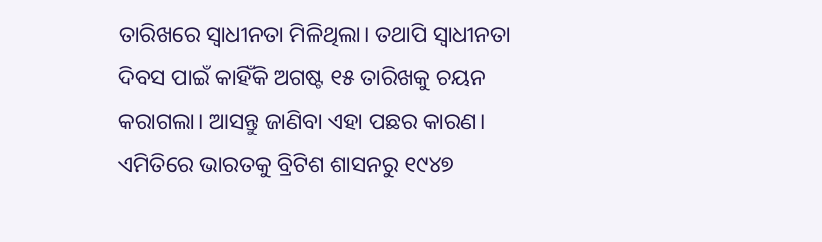ତାରିଖରେ ସ୍ଵାଧୀନତା ମିଳିଥିଲା। ତଥାପି ସ୍ଵାଧୀନତା ଦିବସ ପାଇଁ କାହିଁକି ଅଗଷ୍ଟ ୧୫ ତାରିଖକୁ ଚୟନ କରାଗଲା। ଆସନ୍ତୁ ଜାଣିବା ଏହା ପଛର କାରଣ।
ଏମିତିରେ ଭାରତକୁ ବ୍ରିଟିଶ ଶାସନରୁ ୧୯୪୭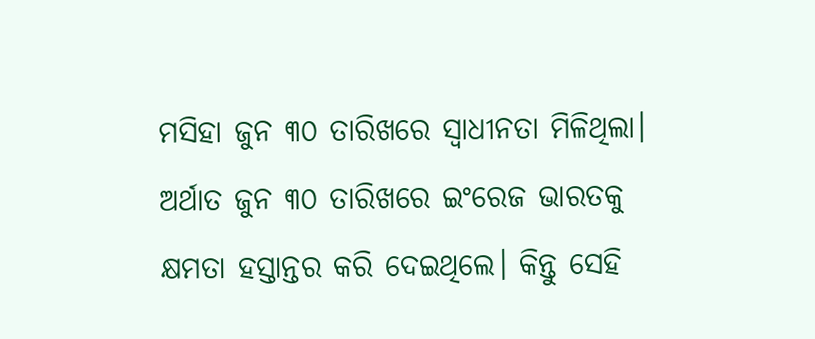ମସିହା ଜୁନ ୩୦ ତାରିଖରେ ସ୍ଵାଧୀନତା ମିଳିଥିଲା। ଅର୍ଥାତ ଜୁନ ୩୦ ତାରିଖରେ ଇଂରେଜ ଭାରତକୁ କ୍ଷମତା ହସ୍ତାନ୍ତର କରି ଦେଇଥିଲେ। କିନ୍ତୁ ସେହି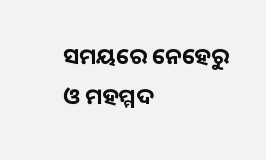ସମୟରେ ନେହେରୁ ଓ ମହମ୍ମଦ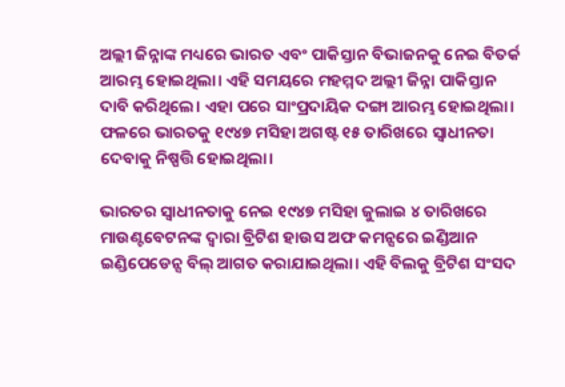ଅଲ୍ଲୀ ଜିନ୍ନାଙ୍କ ମଧ୍ୟରେ ଭାରତ ଏବଂ ପାକିସ୍ତାନ ବିଭାଜନକୁ ନେଇ ବିତର୍କ ଆରମ୍ଭ ହୋଇଥିଲା। ଏହି ସମୟରେ ମହମ୍ମଦ ଅଲ୍ଲୀ ଜିନ୍ନା ପାକିସ୍ତାନ ଦାବି କରିଥିଲେ। ଏହା ପରେ ସାଂପ୍ରଦାୟିକ ଦଙ୍ଗା ଆରମ୍ଭ ହୋଇଥିଲା। ଫଳରେ ଭାରତକୁ ୧୯୪୭ ମସିହା ଅଗଷ୍ଟ ୧୫ ତାରିଖରେ ସ୍ଵାଧୀନତା ଦେବାକୁ ନିଷ୍ପତ୍ତି ହୋଇଥିଲା।

ଭାରତର ସ୍ଵାଧୀନତାକୁ ନେଇ ୧୯୪୭ ମସିହା ଜୁଲାଇ ୪ ତାରିଖରେ ମାଉଣ୍ଟବେଟନଙ୍କ ଦ୍ଵାରା ବ୍ରିଟିଶ ହାଉସ ଅଫ କମନ୍ସରେ ଇଣ୍ଡିଆନ ଇଣ୍ଡିପେଡେନ୍ସ ବିଲ୍ ଆଗତ କରାଯାଇଥିଲା। ଏହି ବିଲକୁ ବ୍ରିଟିଶ ସଂସଦ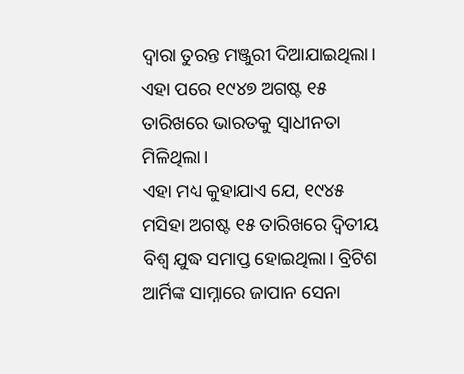ଦ୍ଵାରା ତୁରନ୍ତ ମଞ୍ଜୁରୀ ଦିଆଯାଇଥିଲା। ଏହା ପରେ ୧୯୪୭ ଅଗଷ୍ଟ ୧୫ ତାରିଖରେ ଭାରତକୁ ସ୍ଵାଧୀନତା ମିଳିଥିଲା।
ଏହା ମଧ୍ୟ କୁହାଯାଏ ଯେ, ୧୯୪୫ ମସିହା ଅଗଷ୍ଟ ୧୫ ତାରିଖରେ ଦ୍ଵିତୀୟ ବିଶ୍ଵ ଯୁଦ୍ଧ ସମାପ୍ତ ହୋଇଥିଲା। ବ୍ରିଟିଶ ଆର୍ମିଙ୍କ ସାମ୍ନାରେ ଜାପାନ ସେନା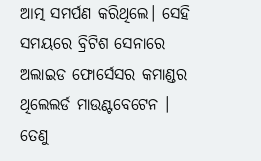ଆତ୍ମ ସମର୍ପଣ କରିଥିଲେ। ସେହି ସମୟରେ ବ୍ରିଟିଶ ସେନାରେ ଅଲାଇଡ ଫୋର୍ସେସର କମାଣ୍ଡର ଥିଲେଲର୍ଡ ମାଉଣ୍ଟବେଟେନ । ତେଣୁ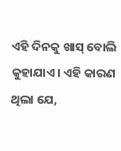ଏହି ଦିନକୁ ଖାସ୍ ବୋଲି କୁହାଯାଏ। ଏହି କାରଣ ଥିଲା ଯେ,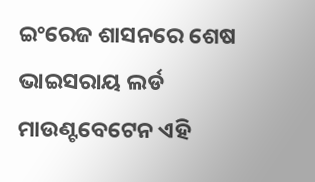ଇଂରେଜ ଶାସନରେ ଶେଷ ଭାଇସରାୟ ଲର୍ଡ ମାଉଣ୍ଟବେଟେନ ଏହି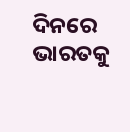ଦିନରେ ଭାରତକୁ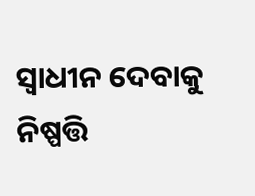ସ୍ଵାଧୀନ ଦେବାକୁ ନିଷ୍ପତ୍ତି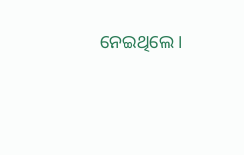ନେଇଥିଲେ।